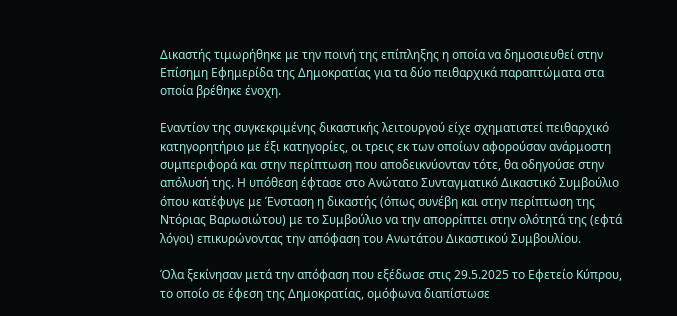Δικαστής τιμωρήθηκε με την ποινή της επίπληξης η οποία να δημοσιευθεί στην Επίσημη Εφημερίδα της Δημοκρατίας για τα δύο πειθαρχικά παραπτώματα στα οποία βρέθηκε ένοχη.

Εναντίον της συγκεκριμένης δικαστικής λειτουργού είχε σχηματιστεί πειθαρχικό κατηγορητήριο με έξι κατηγορίες, οι τρεις εκ των οποίων αφορούσαν ανάρμοστη συμπεριφορά και στην περίπτωση που αποδεικνύονταν τότε, θα οδηγούσε στην απόλυσή της. Η υπόθεση έφτασε στο Ανώτατο Συνταγματικό Δικαστικό Συμβούλιο όπου κατέφυγε με Ένσταση η δικαστής (όπως συνέβη και στην περίπτωση της Ντόριας Βαρωσιώτου) με το Συμβούλιο να την απορρίπτει στην ολότητά της (εφτά λόγοι) επικυρώνοντας την απόφαση του Ανωτάτου Δικαστικού Συμβουλίου.

Όλα ξεκίνησαν μετά την απόφαση που εξέδωσε στις 29.5.2025 το Εφετείο Κύπρου, το οποίο σε έφεση της Δημοκρατίας, ομόφωνα διαπίστωσε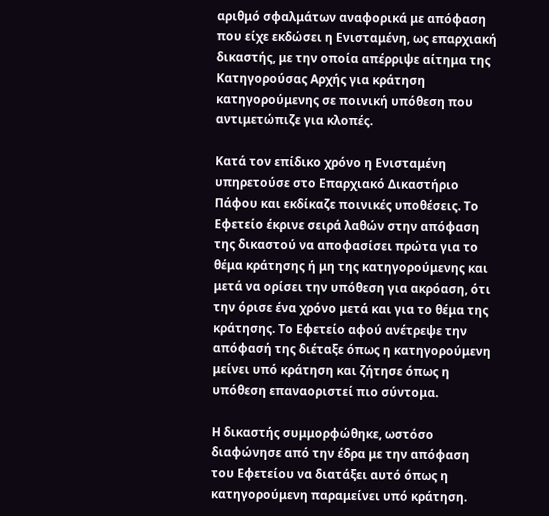αριθμό σφαλμάτων αναφορικά με απόφαση που είχε εκδώσει η Ενισταμένη, ως επαρχιακή δικαστής, με την οποία απέρριψε αίτημα της Κατηγορούσας Αρχής για κράτηση κατηγορούμενης σε ποινική υπόθεση που αντιμετώπιζε για κλοπές.

Κατά τον επίδικο χρόνο η Ενισταμένη υπηρετούσε στο Επαρχιακό Δικαστήριο Πάφου και εκδίκαζε ποινικές υποθέσεις. Το Εφετείο έκρινε σειρά λαθών στην απόφαση της δικαστού να αποφασίσει πρώτα για το θέμα κράτησης ή μη της κατηγορούμενης και μετά να ορίσει την υπόθεση για ακρόαση, ότι την όρισε ένα χρόνο μετά και για το θέμα της κράτησης. Το Εφετείο αφού ανέτρεψε την απόφασή της διέταξε όπως η κατηγορούμενη μείνει υπό κράτηση και ζήτησε όπως η υπόθεση επαναοριστεί πιο σύντομα.

Η δικαστής συμμορφώθηκε, ωστόσο διαφώνησε από την έδρα με την απόφαση του Εφετείου να διατάξει αυτό όπως η κατηγορούμενη παραμείνει υπό κράτηση.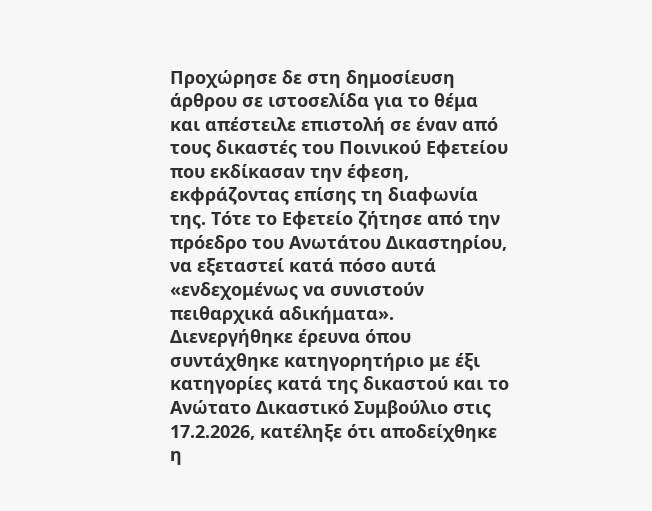Προχώρησε δε στη δημοσίευση άρθρου σε ιστοσελίδα για το θέμα και απέστειλε επιστολή σε έναν από τους δικαστές του Ποινικού Εφετείου που εκδίκασαν την έφεση, εκφράζοντας επίσης τη διαφωνία της. Τότε το Εφετείο ζήτησε από την πρόεδρο του Ανωτάτου Δικαστηρίου, να εξεταστεί κατά πόσο αυτά «ενδεχομένως να συνιστούν πειθαρχικά αδικήματα». Διενεργήθηκε έρευνα όπου συντάχθηκε κατηγορητήριο με έξι κατηγορίες κατά της δικαστού και το Ανώτατο Δικαστικό Συμβούλιο στις 17.2.2026, κατέληξε ότι αποδείχθηκε η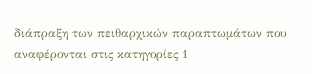διάπραξη των πειθαρχικών παραπτωμάτων που αναφέρονται στις κατηγορίες 1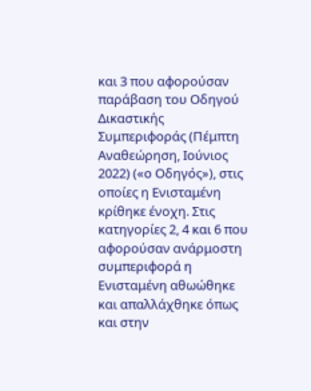και 3 που αφορούσαν παράβαση του Οδηγού Δικαστικής Συμπεριφοράς (Πέμπτη Αναθεώρηση, Ιούνιος 2022) («ο Οδηγός»), στις οποίες η Ενισταμένη κρίθηκε ένοχη. Στις κατηγορίες 2, 4 και 6 που αφορούσαν ανάρμοστη συμπεριφορά η Ενισταμένη αθωώθηκε και απαλλάχθηκε όπως και στην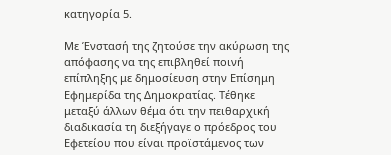κατηγορία 5.

Με Ένστασή της ζητούσε την ακύρωση της απόφασης να της επιβληθεί ποινή επίπληξης με δημοσίευση στην Επίσημη Εφημερίδα της Δημοκρατίας. Τέθηκε μεταξύ άλλων θέμα ότι την πειθαρχική διαδικασία τη διεξήγαγε ο πρόεδρος του Εφετείου που είναι προϊστάμενος των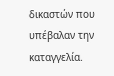δικαστών που υπέβαλαν την καταγγελία.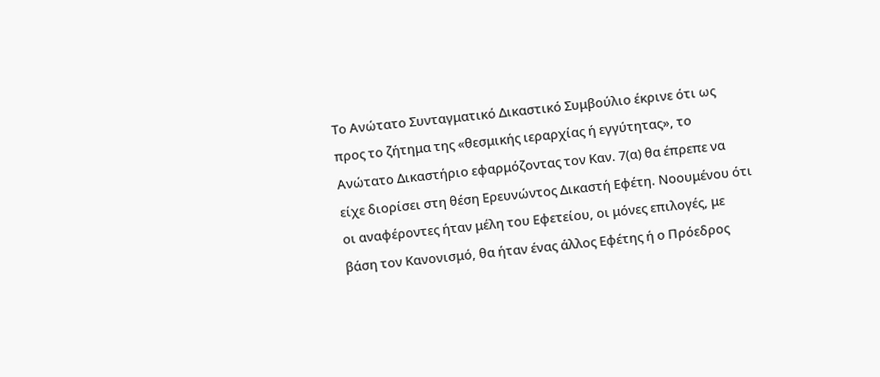Το Ανώτατο Συνταγματικό Δικαστικό Συμβούλιο έκρινε ότι ως προς το ζήτημα της «θεσμικής ιεραρχίας ή εγγύτητας», το Ανώτατο Δικαστήριο εφαρμόζοντας τον Καν. 7(α) θα έπρεπε να είχε διορίσει στη θέση Ερευνώντος Δικαστή Εφέτη. Νοουμένου ότι οι αναφέροντες ήταν μέλη του Εφετείου, οι μόνες επιλογές, με βάση τον Κανονισμό, θα ήταν ένας άλλος Εφέτης ή ο Πρόεδρος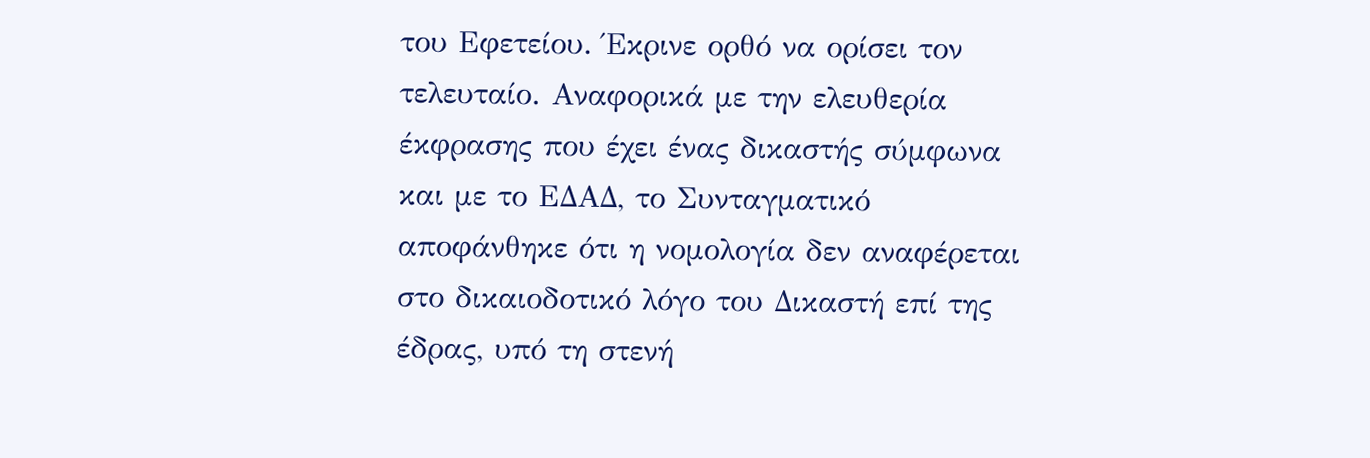του Εφετείου. Έκρινε ορθό να ορίσει τον τελευταίο. Αναφορικά με την ελευθερία έκφρασης που έχει ένας δικαστής σύμφωνα και με το ΕΔΑΔ, το Συνταγματικό αποφάνθηκε ότι η νομολογία δεν αναφέρεται στο δικαιοδοτικό λόγο του Δικαστή επί της έδρας, υπό τη στενή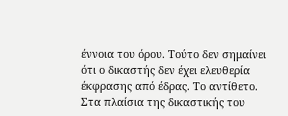έννοια του όρου. Τούτο δεν σημαίνει ότι ο δικαστής δεν έχει ελευθερία έκφρασης από έδρας. Το αντίθετο. Στα πλαίσια της δικαστικής του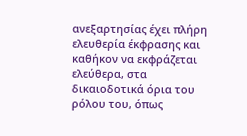ανεξαρτησίας έχει πλήρη ελευθερία έκφρασης και καθήκον να εκφράζεται ελεύθερα, στα δικαιοδοτικά όρια του ρόλου του, όπως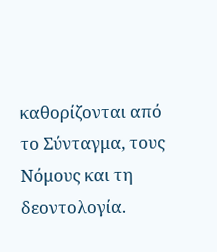καθορίζονται από το Σύνταγμα, τους Νόμους και τη δεοντολογία.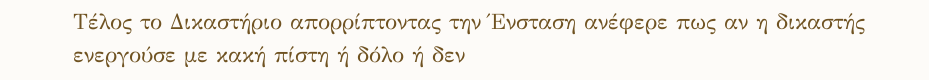Τέλος το Δικαστήριο απορρίπτοντας την Ένσταση ανέφερε πως αν η δικαστής ενεργούσε με κακή πίστη ή δόλο ή δεν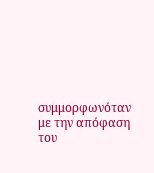συμμορφωνόταν με την απόφαση του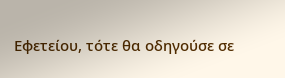Εφετείου, τότε θα οδηγούσε σε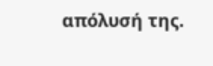απόλυσή της.